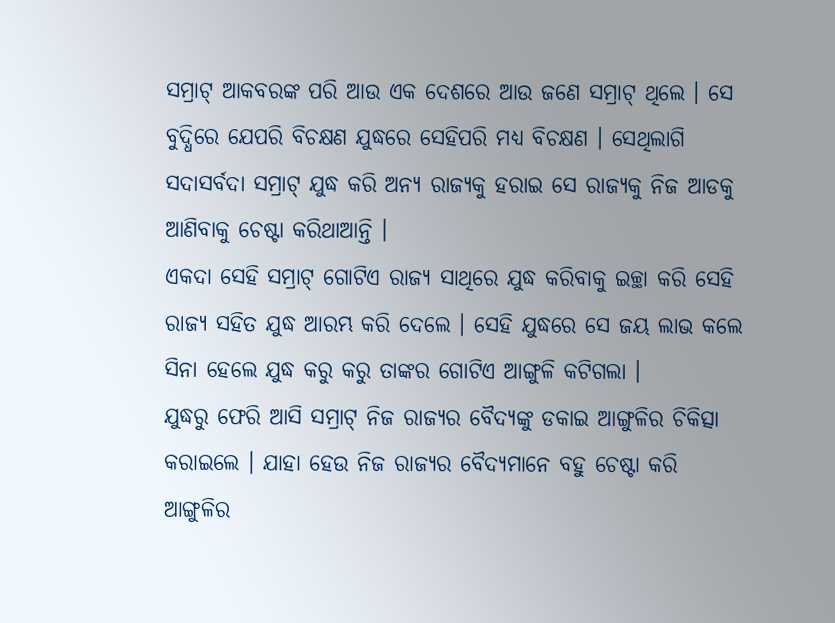ସମ୍ରାଟ୍ ଆକବରଙ୍କ ପରି ଆଉ ଏକ ଦେଶରେ ଆଉ ଜଣେ ସମ୍ରାଟ୍ ଥିଲେ । ସେ ବୁଦ୍ଧିରେ ଯେପରି ବିଚକ୍ଷଣ ଯୁଦ୍ଧରେ ସେହିପରି ମଧ୍ୟ ବିଚକ୍ଷଣ । ସେଥିଲାଗି ସଦାସର୍ବଦା ସମ୍ରାଟ୍ ଯୁଦ୍ଧ କରି ଅନ୍ୟ ରାଜ୍ୟକୁ ହରାଇ ସେ ରାଜ୍ୟକୁ ନିଜ ଆଡକୁ ଆଣିବାକୁ ଚେଷ୍ଟା କରିଥାଆନ୍ତି ।
ଏକଦା ସେହି ସମ୍ରାଟ୍ ଗୋଟିଏ ରାଜ୍ୟ ସାଥିରେ ଯୁଦ୍ଧ କରିବାକୁ ଇଚ୍ଛା କରି ସେହି ରାଜ୍ୟ ସହିତ ଯୁଦ୍ଧ ଆରମ୍ଭ କରି ଦେଲେ । ସେହି ଯୁଦ୍ଧରେ ସେ ଜୟ ଲାଭ କଲେ ସିନା ହେଲେ ଯୁଦ୍ଧ କରୁ କରୁ ତାଙ୍କର ଗୋଟିଏ ଆଙ୍ଗୁଳି କଟିଗଲା ।
ଯୁଦ୍ଧରୁ ଫେରି ଆସି ସମ୍ରାଟ୍ ନିଜ ରାଜ୍ୟର ବୈଦ୍ୟଙ୍କୁ ଡକାଇ ଆଙ୍ଗୁଳିର ଚିକିତ୍ସା କରାଇଲେ । ଯାହା ହେଉ ନିଜ ରାଜ୍ୟର ବୈଦ୍ୟମାନେ ବହୁ ଚେଷ୍ଟା କରି ଆଙ୍ଗୁଳିର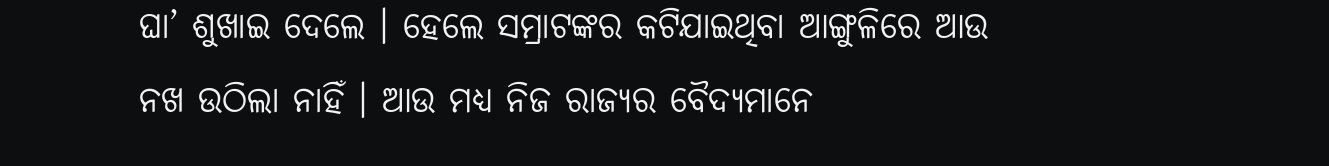ଘା’ ଶୁଖାଇ ଦେଲେ । ହେଲେ ସମ୍ରାଟଙ୍କର କଟିଯାଇଥିବା ଆଙ୍ଗୁଳିରେ ଆଉ ନଖ ଉଠିଲା ନାହିଁ । ଆଉ ମଧ୍ୟ ନିଜ ରାଜ୍ୟର ବୈଦ୍ୟମାନେ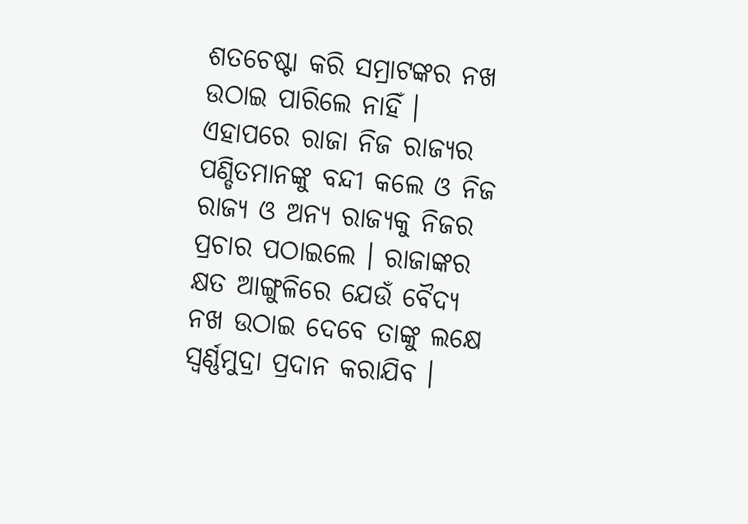ଶତଚେଷ୍ଟା କରି ସମ୍ରାଟଙ୍କର ନଖ ଉଠାଇ ପାରିଲେ ନାହିଁ ।
ଏହାପରେ ରାଜା ନିଜ ରାଜ୍ୟର ପଣ୍ଡିତମାନଙ୍କୁ ବନ୍ଦୀ କଲେ ଓ ନିଜ ରାଜ୍ୟ ଓ ଅନ୍ୟ ରାଜ୍ୟକୁ ନିଜର ପ୍ରଚାର ପଠାଇଲେ । ରାଜାଙ୍କର କ୍ଷତ ଆଙ୍ଗୁଳିରେ ଯେଉଁ ବୈଦ୍ୟ ନଖ ଉଠାଇ ଦେବେ ତାଙ୍କୁ ଲକ୍ଷେ ସ୍ୱର୍ଣ୍ଣମୁଦ୍ରା ପ୍ରଦାନ କରାଯିବ ।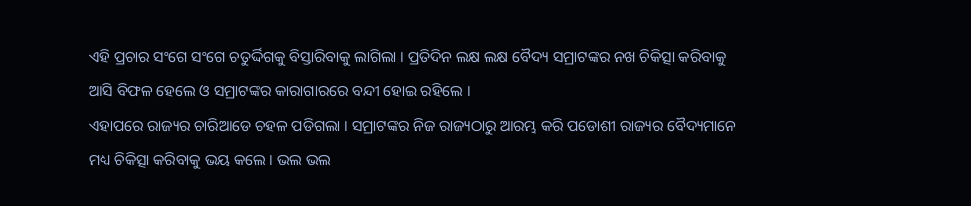ଏହି ପ୍ରଚାର ସଂଗେ ସଂଗେ ଚତୁର୍ଦ୍ଦିଗକୁ ବିସ୍ତାରିବାକୁ ଲାଗିଲା । ପ୍ରତିଦିନ ଲକ୍ଷ ଲକ୍ଷ ବୈଦ୍ୟ ସମ୍ରାଟଙ୍କର ନଖ ଚିକିତ୍ସା କରିବାକୁ ଆସି ବିଫଳ ହେଲେ ଓ ସମ୍ରାଟଙ୍କର କାରାଗାରରେ ବନ୍ଦୀ ହୋଇ ରହିଲେ ।
ଏହାପରେ ରାଜ୍ୟର ଚାରିଆଡେ ଚହଳ ପଡିଗଲା । ସମ୍ରାଟଙ୍କର ନିଜ ରାଜ୍ୟଠାରୁ ଆରମ୍ଭ କରି ପଡୋଶୀ ରାଜ୍ୟର ବୈଦ୍ୟମାନେ ମଧ୍ୟ ଚିକିତ୍ସା କରିବାକୁ ଭୟ କଲେ । ଭଲ ଭଲ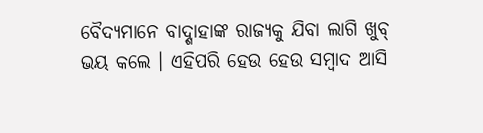ବୈଦ୍ୟମାନେ ବାଦ୍ଶାହାଙ୍କ ରାଜ୍ୟକୁ ଯିବା ଲାଗି ଖୁବ୍ ଭୟ କଲେ । ଏହିପରି ହେଉ ହେଉ ସମ୍ବାଦ ଆସି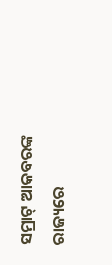ସମ୍ରାଟ୍ ଆକବରଙ୍କ ରାଜ୍ୟରେ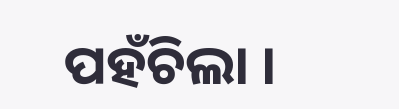ପହଁଚିଲା ।